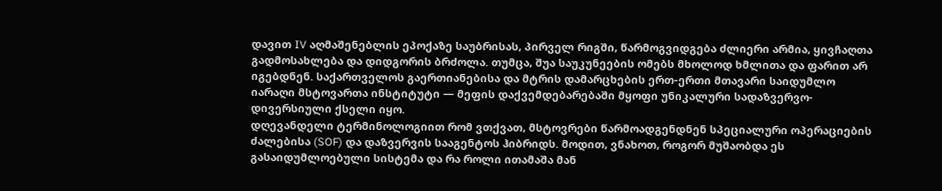დავით IV აღმაშენებლის ეპოქაზე საუბრისას, პირველ რიგში, წარმოგვიდგება ძლიერი არმია, ყივჩაღთა გადმოსახლება და დიდგორის ბრძოლა. თუმცა, შუა საუკუნეების ომებს მხოლოდ ხმლითა და ფარით არ იგებდნენ. საქართველოს გაერთიანებისა და მტრის დამარცხების ერთ-ერთი მთავარი საიდუმლო იარაღი მსტოვართა ინსტიტუტი — მეფის დაქვემდებარებაში მყოფი უნიკალური სადაზვერვო-დივერსიული ქსელი იყო.
დღევანდელი ტერმინოლოგიით რომ ვთქვათ, მსტოვრები წარმოადგენდნენ სპეციალური ოპერაციების ძალებისა (SOF) და დაზვერვის სააგენტოს ჰიბრიდს. მოდით, ვნახოთ, როგორ მუშაობდა ეს გასაიდუმლოებული სისტემა და რა როლი ითამაშა მან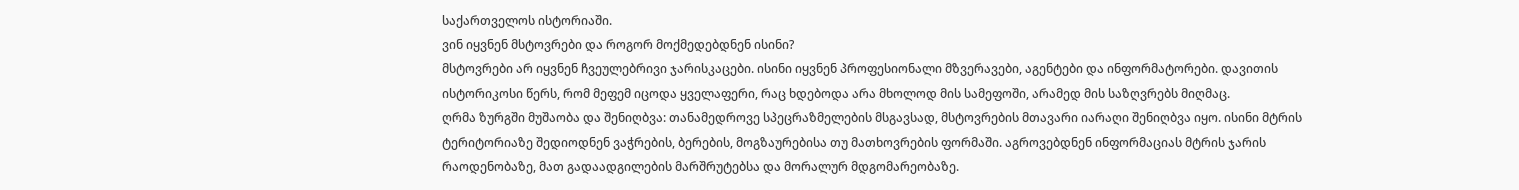საქართველოს ისტორიაში.
ვინ იყვნენ მსტოვრები და როგორ მოქმედებდნენ ისინი?
მსტოვრები არ იყვნენ ჩვეულებრივი ჯარისკაცები. ისინი იყვნენ პროფესიონალი მზვერავები, აგენტები და ინფორმატორები. დავითის ისტორიკოსი წერს, რომ მეფემ იცოდა ყველაფერი, რაც ხდებოდა არა მხოლოდ მის სამეფოში, არამედ მის საზღვრებს მიღმაც.
ღრმა ზურგში მუშაობა და შენიღბვა: თანამედროვე სპეცრაზმელების მსგავსად, მსტოვრების მთავარი იარაღი შენიღბვა იყო. ისინი მტრის ტერიტორიაზე შედიოდნენ ვაჭრების, ბერების, მოგზაურებისა თუ მათხოვრების ფორმაში. აგროვებდნენ ინფორმაციას მტრის ჯარის რაოდენობაზე, მათ გადაადგილების მარშრუტებსა და მორალურ მდგომარეობაზე.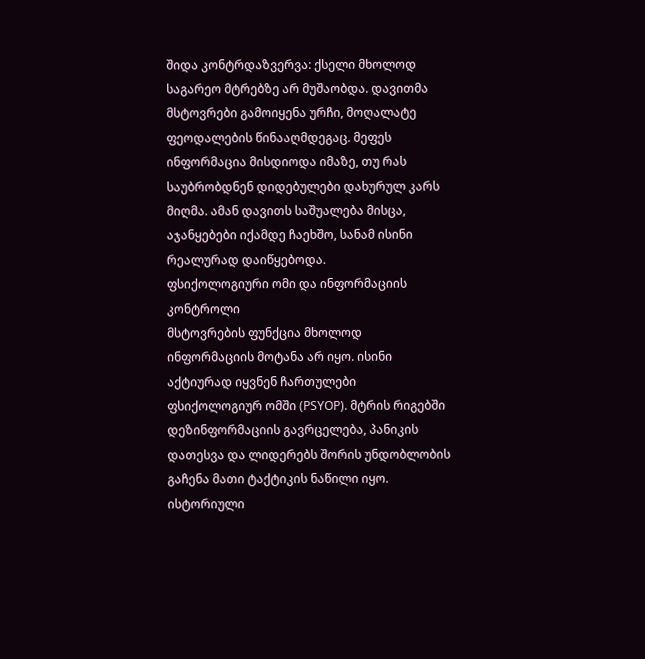შიდა კონტრდაზვერვა: ქსელი მხოლოდ საგარეო მტრებზე არ მუშაობდა. დავითმა მსტოვრები გამოიყენა ურჩი, მოღალატე ფეოდალების წინააღმდეგაც. მეფეს ინფორმაცია მისდიოდა იმაზე, თუ რას საუბრობდნენ დიდებულები დახურულ კარს მიღმა. ამან დავითს საშუალება მისცა, აჯანყებები იქამდე ჩაეხშო, სანამ ისინი რეალურად დაიწყებოდა.
ფსიქოლოგიური ომი და ინფორმაციის კონტროლი
მსტოვრების ფუნქცია მხოლოდ ინფორმაციის მოტანა არ იყო. ისინი აქტიურად იყვნენ ჩართულები ფსიქოლოგიურ ომში (PSYOP). მტრის რიგებში დეზინფორმაციის გავრცელება, პანიკის დათესვა და ლიდერებს შორის უნდობლობის გაჩენა მათი ტაქტიკის ნაწილი იყო.
ისტორიული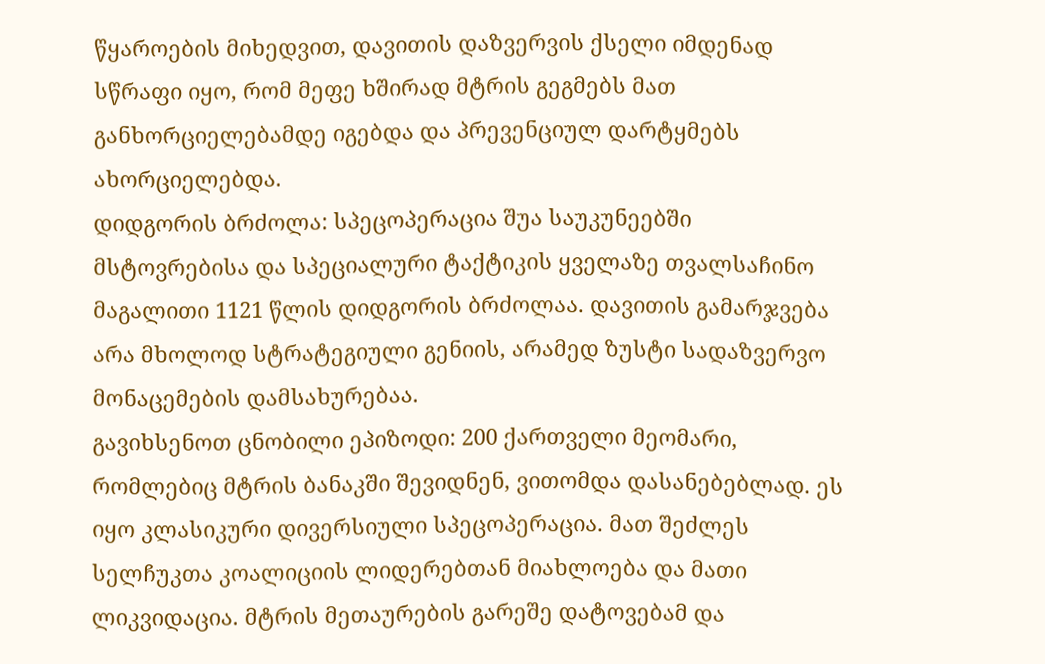წყაროების მიხედვით, დავითის დაზვერვის ქსელი იმდენად სწრაფი იყო, რომ მეფე ხშირად მტრის გეგმებს მათ განხორციელებამდე იგებდა და პრევენციულ დარტყმებს ახორციელებდა.
დიდგორის ბრძოლა: სპეცოპერაცია შუა საუკუნეებში
მსტოვრებისა და სპეციალური ტაქტიკის ყველაზე თვალსაჩინო მაგალითი 1121 წლის დიდგორის ბრძოლაა. დავითის გამარჯვება არა მხოლოდ სტრატეგიული გენიის, არამედ ზუსტი სადაზვერვო მონაცემების დამსახურებაა.
გავიხსენოთ ცნობილი ეპიზოდი: 200 ქართველი მეომარი, რომლებიც მტრის ბანაკში შევიდნენ, ვითომდა დასანებებლად. ეს იყო კლასიკური დივერსიული სპეცოპერაცია. მათ შეძლეს სელჩუკთა კოალიციის ლიდერებთან მიახლოება და მათი ლიკვიდაცია. მტრის მეთაურების გარეშე დატოვებამ და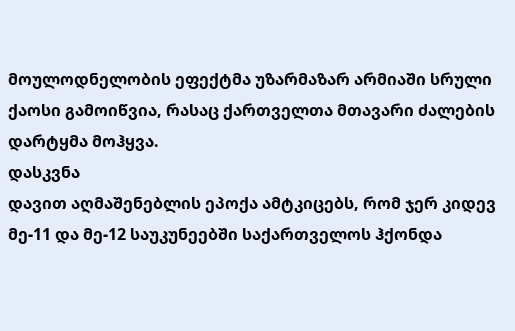მოულოდნელობის ეფექტმა უზარმაზარ არმიაში სრული ქაოსი გამოიწვია, რასაც ქართველთა მთავარი ძალების დარტყმა მოჰყვა.
დასკვნა
დავით აღმაშენებლის ეპოქა ამტკიცებს, რომ ჯერ კიდევ მე-11 და მე-12 საუკუნეებში საქართველოს ჰქონდა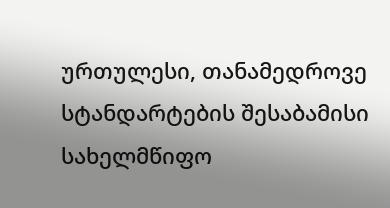ურთულესი, თანამედროვე სტანდარტების შესაბამისი სახელმწიფო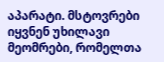აპარატი. მსტოვრები იყვნენ უხილავი მეომრები, რომელთა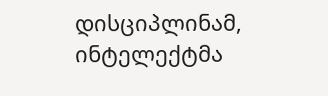დისციპლინამ, ინტელექტმა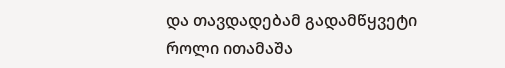და თავდადებამ გადამწყვეტი როლი ითამაშა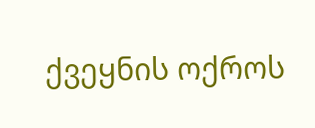ქვეყნის ოქროს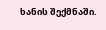ხანის შექმნაში.